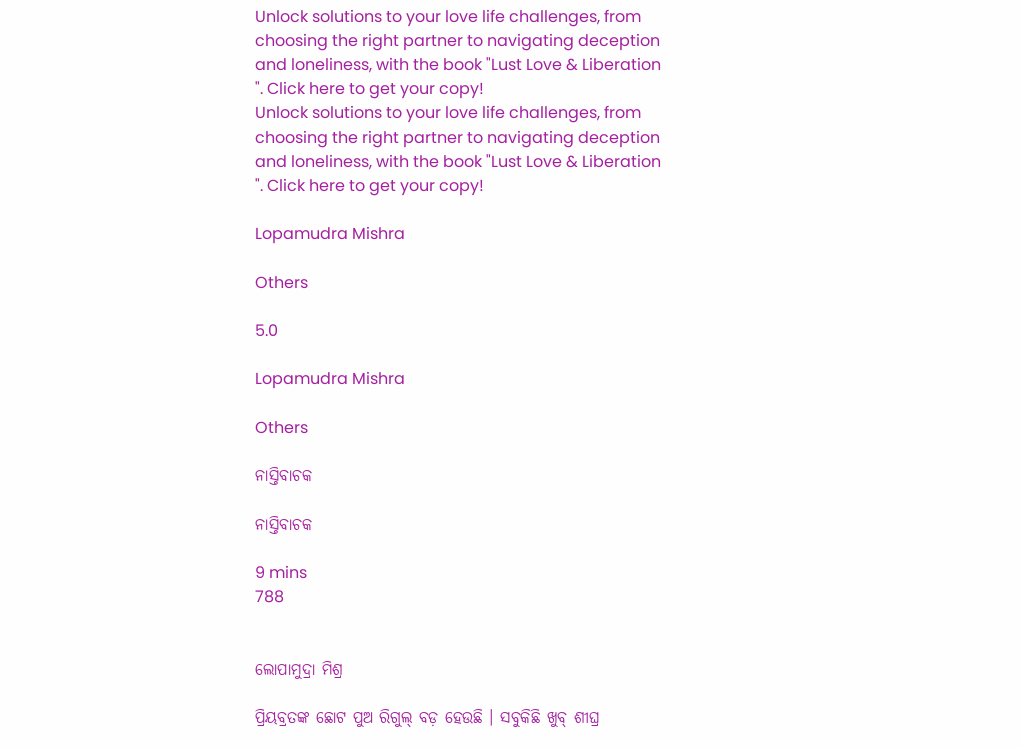Unlock solutions to your love life challenges, from choosing the right partner to navigating deception and loneliness, with the book "Lust Love & Liberation ". Click here to get your copy!
Unlock solutions to your love life challenges, from choosing the right partner to navigating deception and loneliness, with the book "Lust Love & Liberation ". Click here to get your copy!

Lopamudra Mishra

Others

5.0

Lopamudra Mishra

Others

ନାସ୍ତିବାଚକ

ନାସ୍ତିବାଚକ

9 mins
788


ଲୋପାମୁଦ୍ରା ମିଶ୍ର

ପ୍ରିୟବ୍ରତଙ୍କ ଛୋଟ ପୁଅ ରିଗୁଲ୍ ବଡ଼ ହେଉଛି । ସବୁକିଛି ଖୁବ୍ ଶୀଘ୍ର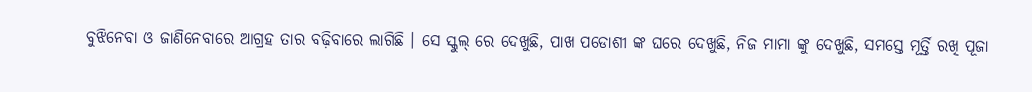ବୁଝିନେବା ଓ ଜାଣିନେବାରେ ଆଗ୍ରହ ତାର ବଢ଼ିବାରେ ଲାଗିଛି । ସେ ସ୍କୁଲ୍ ରେ ଦେଖୁଛି, ପାଖ ପଡୋଶୀ ଙ୍କ ଘରେ ଦେଖୁଛି, ନିଜ ମାମା ଙ୍କୁ ଦେଖୁଛି, ସମସ୍ତେ ମୂର୍ତ୍ତି ରଖି ପୂଜା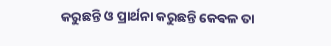କରୁଛନ୍ତି ଓ ପ୍ରାର୍ଥନା କରୁଛନ୍ତି କେଵଳ ତା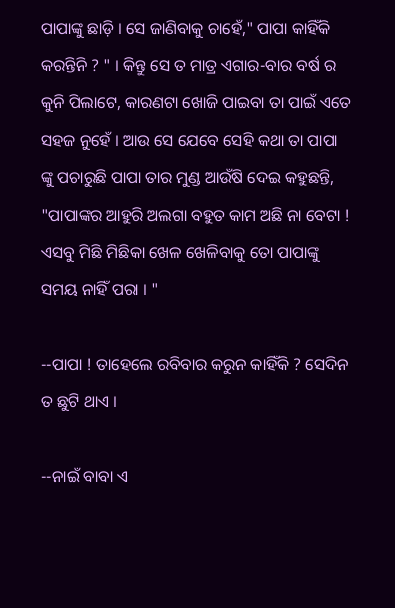ପାପାଙ୍କୁ ଛାଡ଼ି । ସେ ଜାଣିବାକୁ ଚାହେଁ," ପାପା କାହିଁକି କରନ୍ତିନି ? " । କିନ୍ତୁ ସେ ତ ମାତ୍ର ଏଗାର-ବାର ବର୍ଷ ର କୁନି ପିଲାଟେ, କାରଣଟା ଖୋଜି ପାଇବା ତା ପାଇଁ ଏତେ ସହଜ ନୁହେଁ । ଆଉ ସେ ଯେବେ ସେହି କଥା ତା ପାପା ଙ୍କୁ ପଚାରୁଛି ପାପା ତାର ମୁଣ୍ଡ ଆଉଁଷି ଦେଇ କହୁଛନ୍ତି, "ପାପାଙ୍କର ଆହୁରି ଅଲଗା ବହୁତ କାମ ଅଛି ନା ବେଟା ! ଏସବୁ ମିଛି ମିଛିକା ଖେଳ ଖେଳିବାକୁ ତୋ ପାପାଙ୍କୁ ସମୟ ନାହିଁ ପରା । "

--ପାପା ! ତାହେଲେ ରବିବାର କରୁନ କାହିଁକି ? ସେଦିନ ତ ଛୁଟି ଥାଏ ।

--ନାଇଁ ବାବା ଏ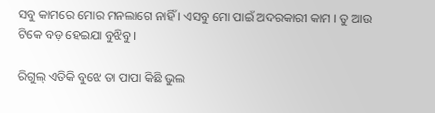ସବୁ କାମରେ ମୋର ମନଲାଗେ ନାହିଁ । ଏସବୁ ମୋ ପାଇଁ ଅଦରକାରୀ କାମ । ତୁ ଆଉ ଟିକେ ବଡ଼ ହେଇଯା ବୁଝିବୁ ।

ରିଗୁଲ୍ ଏତିକି ବୁଝେ ତା ପାପା କିଛି ଭୁଲ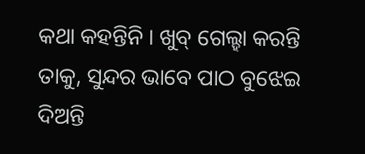କଥା କହନ୍ତିନି । ଖୁବ୍ ଗେଲ୍ହା କରନ୍ତି ତାକୁ, ସୁନ୍ଦର ଭାବେ ପାଠ ବୁଝେଇ ଦିଅନ୍ତି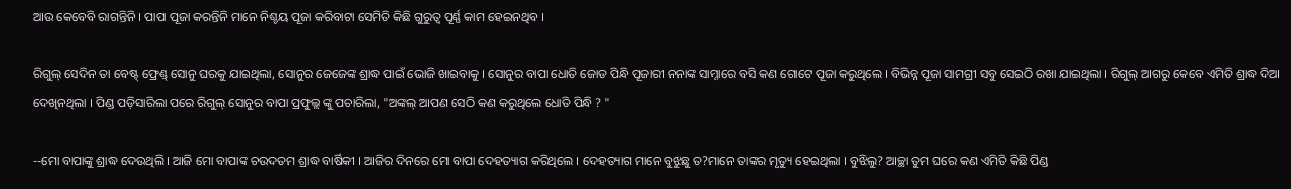ଆଉ କେବେବି ରାଗନ୍ତିନି । ପାପା ପୂଜା କରନ୍ତିନି ମାନେ ନିଶ୍ଚୟ ପୂଜା କରିବାଟା ସେମିତି କିଛି ଗୁରୁତ୍ୱ ପୂର୍ଣ୍ଣ କାମ ହେଇନଥିବ ।

ରିଗୁଲ୍ ସେଦିନ ତା ବେଷ୍ଟ୍ ଫ୍ରେଣ୍ଡ୍ ସୋନୁ ଘରକୁ ଯାଇଥିଲା, ସୋନୁର ଜେଜେଙ୍କ ଶ୍ରାଦ୍ଧ ପାଇଁ ଭୋଜି ଖାଇବାକୁ । ସୋନୁର ବାପା ଧୋତି ଜୋଡ ପିନ୍ଧି ପୂଜାରୀ ନନାଙ୍କ ସାମ୍ନାରେ ବସି କଣ ଗୋଟେ ପୂଜା କରୁଥିଲେ । ବିଭିନ୍ନ ପୂଜା ସାମଗ୍ରୀ ସବୁ ସେଇଠି ରଖା ଯାଇଥିଲା । ରିଗୁଲ୍ ଆଗରୁ କେବେ ଏମିତି ଶ୍ରାଦ୍ଧ ଦିଆ ଦେଖିନଥିଲା । ପିଣ୍ଡ ପଡ଼ିସାରିଲା ପରେ ରିଗୁଲ୍ ସୋନୁର ବାପା ପ୍ରଫୁଲ୍ଲ ଙ୍କୁ ପଚାରିଲା, "ଅଙ୍କଲ୍ ଆପଣ ସେଠି କଣ କରୁଥିଲେ ଧୋତି ପିନ୍ଧି ? "

--ମୋ ବାପାଙ୍କୁ ଶ୍ରାଦ୍ଧ ଦେଉଥିଲି । ଆଜି ମୋ ବାପାଙ୍କ ଚଉଦତମ ଶ୍ରାଦ୍ଧ ବାର୍ଷିକୀ । ଆଜିର ଦିନରେ ମୋ ବାପା ଦେହତ୍ୟାଗ କରିଥିଲେ । ଦେହତ୍ୟାଗ ମାନେ ବୁଝୁଛୁ ତ?ମାନେ ତାଙ୍କର ମୃତ୍ୟୁ ହେଇଥିଲା । ବୁଝିଲୁ? ଆଚ୍ଛା ତୁମ ଘରେ କଣ ଏମିତି କିଛି ପିଣ୍ଡ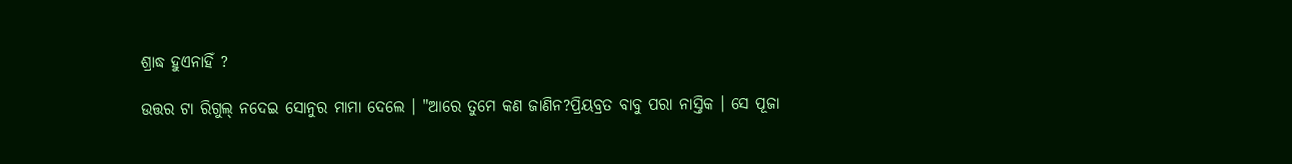ଶ୍ରାଦ୍ଧ ହୁଏନାହିଁ ?

ଉତ୍ତର ଟା ରିଗୁଲ୍ ନଦେଇ ସୋନୁର ମାମା ଦେଲେ । "ଆରେ ତୁମେ କଣ ଜାଣିନ?ପ୍ରିୟବ୍ରତ ବାବୁ ପରା ନାସ୍ତିକ । ସେ ପୂଜା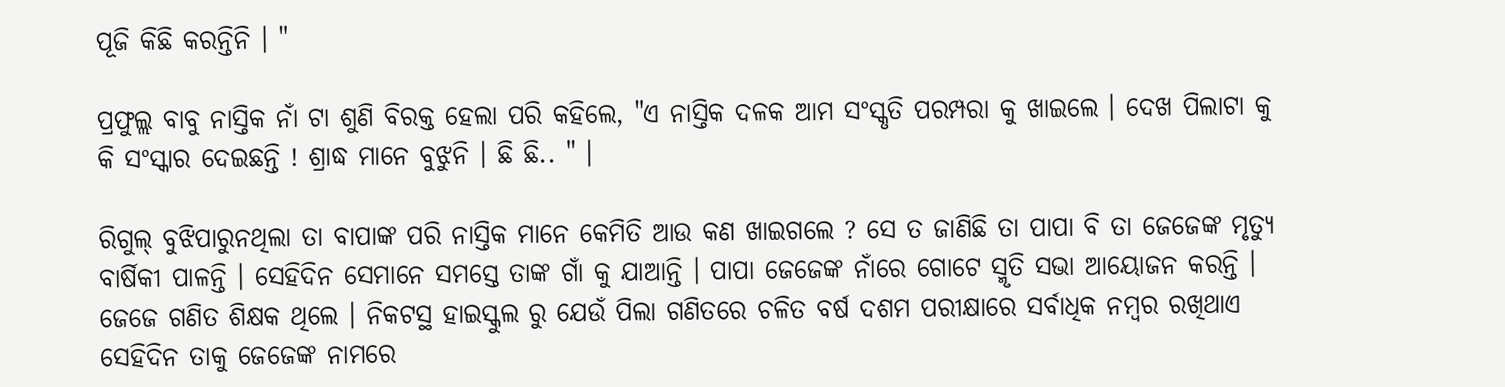ପୂଜି କିଛି କରନ୍ତିନି । "

ପ୍ରଫୁଲ୍ଲ ବାବୁ ନାସ୍ତିକ ନାଁ ଟା ଶୁଣି ବିରକ୍ତ ହେଲା ପରି କହିଲେ, "ଏ ନାସ୍ତିକ ଦଳକ ଆମ ସଂସ୍କୃତି ପରମ୍ପରା କୁ ଖାଇଲେ । ଦେଖ ପିଲାଟା କୁ କି ସଂସ୍କାର ଦେଇଛନ୍ତି ! ଶ୍ରାଦ୍ଧ ମାନେ ବୁଝୁନି । ଛି ଛି.. " ।

ରିଗୁଲ୍ ବୁଝିପାରୁନଥିଲା ତା ବାପାଙ୍କ ପରି ନାସ୍ତିକ ମାନେ କେମିତି ଆଉ କଣ ଖାଇଗଲେ ? ସେ ତ ଜାଣିଛି ତା ପାପା ବି ତା ଜେଜେଙ୍କ ମୃତ୍ୟୁ ବାର୍ଷିକୀ ପାଳନ୍ତି । ସେହିଦିନ ସେମାନେ ସମସ୍ତେ ତାଙ୍କ ଗାଁ କୁ ଯାଆନ୍ତି । ପାପା ଜେଜେଙ୍କ ନାଁରେ ଗୋଟେ ସ୍ମୃତି ସଭା ଆୟୋଜନ କରନ୍ତି । ଜେଜେ ଗଣିତ ଶିକ୍ଷକ ଥିଲେ । ନିକଟସ୍ଥ ହାଇସ୍କୁଲ ରୁ ଯେଉଁ ପିଲା ଗଣିତରେ ଚଳିତ ବର୍ଷ ଦଶମ ପରୀକ୍ଷାରେ ସର୍ବାଧିକ ନମ୍ବର ରଖିଥାଏ ସେହିଦିନ ତାକୁ ଜେଜେଙ୍କ ନାମରେ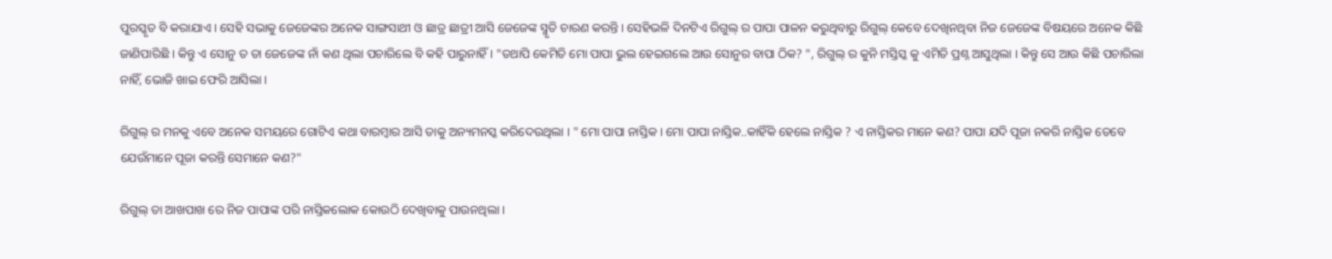ପୁରସ୍କୃତ ବି କରାଯାଏ । ସେହି ସଭାକୁ ଜେଜେଙ୍କର ଅନେକ ସାଙ୍ଗସାଥୀ ଓ ଛାତ୍ର ଛାତ୍ରୀ ଆସି ଜେଜେଙ୍କ ସ୍ମୃତି ଚାରଣ କରନ୍ତି । ସେହିଭଳି ଦିନଟିଏ ରିଗୁଲ୍ ର ପାପା ପାଳନ କରୁଥିବାରୁ ରିଗୁଲ୍ କେବେ ଦେଖିନଥିବା ନିଜ ଜେଜେଙ୍କ ବିଷୟରେ ଅନେକ କିଛି ଜାଣିପାରିଛି । କିନ୍ତୁ ଏ ସୋନୁ ତ ତା ଜେଜେଙ୍କ ନାଁ କଣ ଥିଲା ପଚାରିଲେ ବି କହି ପାରୁନାହିଁ । "ତଥାପି କେମିତି ମୋ ପାପା ଭୁଲ ହେଇଗଲେ ଆଉ ସୋନୁର ବାପା ଠିକ? ", ରିଗୁଲ୍ ର କୁନି ମସ୍ତିସ୍କ କୁ ଏମିତି ପ୍ରଶ୍ନ ଆସୁଥିଲା । କିନ୍ତୁ ସେ ଆଉ କିଛି ପଚାରିଲା ନାହିଁ, ଭୋଜି ଖାଇ ଫେରି ଆସିଲା ।

ରିଗୁଲ୍ ର ମନକୁ ଏବେ ଅନେକ ସମୟରେ ଗୋଟିଏ କଥା ବାରମ୍ବାର ଆସି ତାକୁ ଅନ୍ୟମନସ୍କ କରିଦେଉଥିଲା । " ମୋ ପାପା ନାସ୍ତିକ । ମୋ ପାପା ନାସ୍ତିକ..କାହିଁକି ହେଲେ ନାସ୍ତିକ ? ଏ ନାସ୍ତିକର ମାନେ କଣ? ପାପା ଯଦି ପୂଜା ନକରି ନାସ୍ତିକ ତେବେ ଯେଉଁମାନେ ପୂଜା କରନ୍ତି ସେମାନେ କଣ?"

ରିଗୁଲ୍ ତା ଆଖପାଖ ରେ ନିଜ ପାପାଙ୍କ ପରି ନାସ୍ତିକଲୋକ କୋଉଠି ଦେଖିବାକୁ ପାଉନଥିଲା ।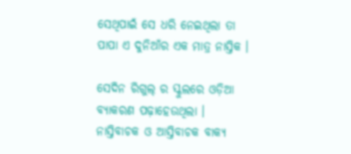ସେଥିପାଇଁ ସେ ଧରି ନେଇଥିଲା ତା ପାପା ଏ ଦୁନିଆଁର ଏକ ମାତ୍ର ନାସ୍ତିକ ।

ସେଦିନ ରିଗୁଲ୍ ର ସ୍କୁଲରେ ଓଡ଼ିଆ ବ୍ୟାକରଣ ପଢ଼ାହେଉଥିଲା । ନାସ୍ତିବାଚକ ଓ ଆସ୍ତିବାଚକ ବାକ୍ୟ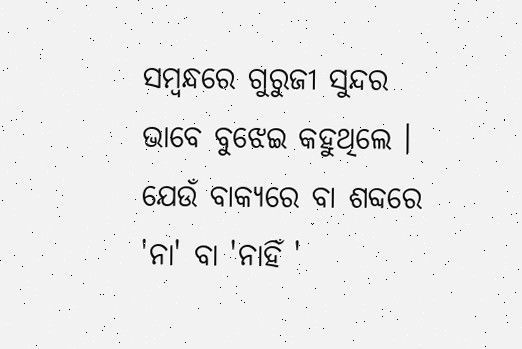ସମ୍ବନ୍ଧରେ ଗୁରୁଜୀ ସୁନ୍ଦର ଭାବେ ବୁଝେଇ କହୁଥିଲେ । ଯେଉଁ ବାକ୍ୟରେ ବା ଶବ୍ଦରେ 'ନା' ବା 'ନାହିଁ '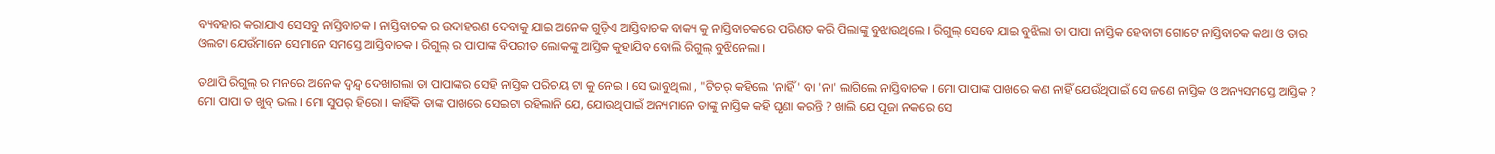ବ୍ୟବହାର କରାଯାଏ ସେସବୁ ନାସ୍ତିବାଚକ । ନାସ୍ତିବାଚକ ର ଉଦାହରଣ ଦେବାକୁ ଯାଇ ଅନେକ ଗୁଡ଼ିଏ ଆସ୍ତିବାଚକ ବାକ୍ୟ କୁ ନାସ୍ତିବାଚକରେ ପରିଣତ କରି ପିଲାଙ୍କୁ ବୁଝାଉଥିଲେ । ରିଗୁଲ୍ ସେବେ ଯାଇ ବୁଝିଲା ତା ପାପା ନାସ୍ତିକ ହେବାଟା ଗୋଟେ ନାସ୍ତିବାଚକ କଥା ଓ ତାର ଓଲଟା ଯେଉଁମାନେ ସେମାନେ ସମସ୍ତେ ଆସ୍ତିବାଚକ । ରିଗୁଲ୍ ର ପାପାଙ୍କ ବିପରୀତ ଲୋକଙ୍କୁ ଆସ୍ତିକ କୁହାଯିବ ବୋଲି ରିଗୁଲ୍ ବୁଝିନେଲା ।

ତଥାପି ରିଗୁଲ୍ ର ମନରେ ଅନେକ ଦ୍ୱନ୍ଦ୍ୱ ଦେଖାଗଲା ତା ପାପାଙ୍କର ସେହି ନାସ୍ତିକ ପରିଚୟ ଟା କୁ ନେଇ । ସେ ଭାବୁଥିଲା , "ଟିଚର୍ କହିଲେ 'ନାହିଁ' ବା 'ନା' ଲାଗିଲେ ନାସ୍ତିବାଚକ । ମୋ ପାପାଙ୍କ ପାଖରେ କଣ ନାହିଁ ଯେଉଁଥିପାଇଁ ସେ ଜଣେ ନାସ୍ତିକ ଓ ଅନ୍ୟସମସ୍ତେ ଆସ୍ତିକ ? ମୋ ପାପା ତ ଖୁବ୍ ଭଲ । ମୋ ସୁପର୍ ହିରୋ । କାହିଁକି ତାଙ୍କ ପାଖରେ ସେଇଟା ରହିଲାନି ଯେ, ଯୋଉଥିପାଇଁ ଅନ୍ୟମାନେ ତାଙ୍କୁ ନାସ୍ତିକ କହି ଘୃଣା କରନ୍ତି ? ଖାଲି ଯେ ପୂଜା ନକରେ ସେ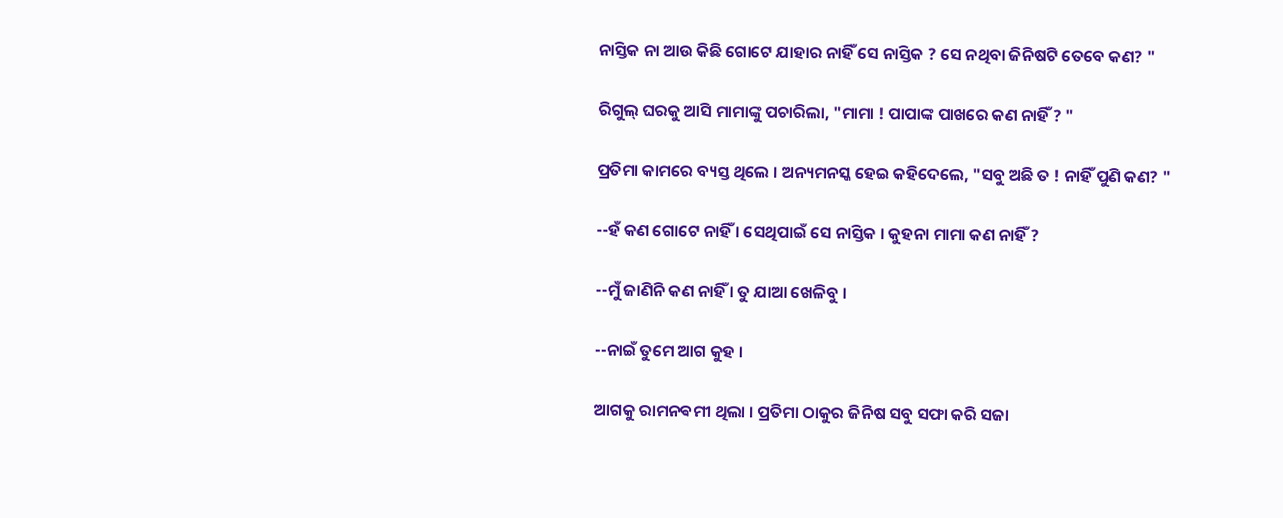ନାସ୍ତିକ ନା ଆଉ କିଛି ଗୋଟେ ଯାହାର ନାହିଁ ସେ ନାସ୍ତିକ ? ସେ ନଥିବା ଜିନିଷଟି ତେବେ କଣ? "

ରିଗୁଲ୍ ଘରକୁ ଆସି ମାମାଙ୍କୁ ପଚାରିଲା, "ମାମା ! ପାପାଙ୍କ ପାଖରେ କଣ ନାହିଁ ? "

ପ୍ରତିମା କାମରେ ବ୍ୟସ୍ତ ଥିଲେ । ଅନ୍ୟମନସ୍କ ହେଇ କହିଦେଲେ, "ସବୁ ଅଛି ତ ! ନାହିଁ ପୁଣି କଣ? "

--ହଁ କଣ ଗୋଟେ ନାହିଁ । ସେଥିପାଇଁ ସେ ନାସ୍ତିକ । କୁହନା ମାମା କଣ ନାହିଁ ?

--ମୁଁ ଜାଣିନି କଣ ନାହିଁ । ତୁ ଯାଆ ଖେଳିବୁ ।

--ନାଇଁ ତୁମେ ଆଗ କୁହ ।

ଆଗକୁ ରାମନଵମୀ ଥିଲା । ପ୍ରତିମା ଠାକୁର ଜିନିଷ ସବୁ ସଫା କରି ସଜା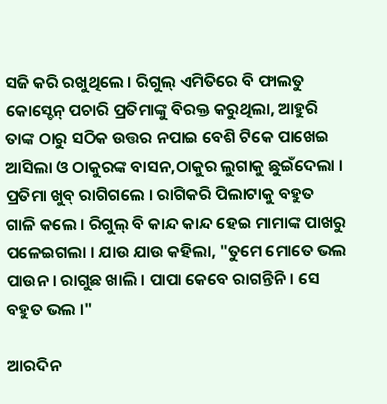ସଜି କରି ରଖୁଥିଲେ । ରିଗୁଲ୍ ଏମିତିରେ ବି ଫାଲତୁ କୋସ୍ଚେନ୍ ପଚାରି ପ୍ରତିମାଙ୍କୁ ବିରକ୍ତ କରୁଥିଲା, ଆହୁରି ତାଙ୍କ ଠାରୁ ସଠିକ ଉତ୍ତର ନପାଇ ବେଶି ଟିକେ ପାଖେଇ ଆସିଲା ଓ ଠାକୁରଙ୍କ ବାସନ,ଠାକୁର ଲୁଗାକୁ ଛୁଇଁଦେଲା । ପ୍ରତିମା ଖୁବ୍ ରାଗିଗଲେ । ରାଗିକରି ପିଲାଟାକୁ ବହୁତ ଗାଳି କଲେ । ରିଗୁଲ୍ ବି କାନ୍ଦ କାନ୍ଦ ହେଇ ମାମାଙ୍କ ପାଖରୁ ପଳେଇଗଲା । ଯାଉ ଯାଉ କହିଲା, "ତୁମେ ମୋତେ ଭଲ ପାଉନ । ରାଗୁଛ ଖାଲି । ପାପା କେବେ ରାଗନ୍ତିନି । ସେ ବହୁତ ଭଲ ।"

ଆରଦିନ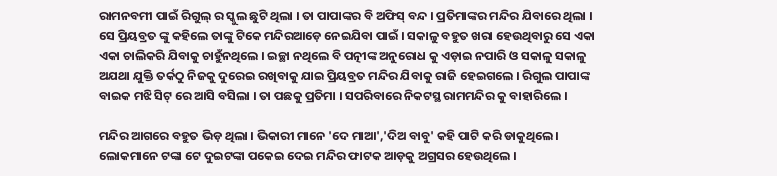ରାମନବମୀ ପାଇଁ ରିଗୁଲ୍ ର ସ୍କୁଲ ଛୁଟି ଥିଲା । ତା ପାପାଙ୍କର ବି ଅଫିସ୍ ବନ୍ଦ । ପ୍ରତିମାଙ୍କର ମନ୍ଦିର ଯିବାରେ ଥିଲା । ସେ ପ୍ରିୟବ୍ରତ ଙ୍କୁ କହିଲେ ତାଙ୍କୁ ଟିକେ ମନ୍ଦିରଆଡ଼େ ନେଇଯିବା ପାଇଁ । ସକାଳୁ ବହୁତ ଖରା ହେଉଥିବାରୁ ସେ ଏକା ଏକା ଚାଲିକରି ଯିବାକୁ ଚାହୁଁନଥିଲେ । ଇଚ୍ଛା ନଥିଲେ ବି ପତ୍ନୀଙ୍କ ଅନୁରୋଧ କୁ ଏଡ଼ାଇ ନପାରି ଓ ସକାଳୁ ସକାଳୁ ଅଯଥା ଯୁକ୍ତି ତର୍କଠୁ ନିଜକୁ ଦୁରେଇ ରଖିବାକୁ ଯାଇ ପ୍ରିୟବ୍ରତ ମନ୍ଦିର ଯିବାକୁ ରାଜି ହେଇଗଲେ । ରିଗୁଲ ପାପାଙ୍କ ବାଇକ ମଝି ସିଟ୍ ରେ ଆସି ବସିଲା । ତା ପଛକୁ ପ୍ରତିମା । ସପରିବାରେ ନିକଟସ୍ଥ ରାମମନ୍ଦିର କୁ ବାହାରିଲେ ।

ମନ୍ଦିର ଆଗରେ ବହୁତ ଭିଡ଼ ଥିଲା । ଭିକାରୀ ମାନେ 'ଦେ ମାଆ','ଦିଅ ବାବୁ' କହି ପାଟି କରି ଡାକୁଥିଲେ । ଲୋକମାନେ ଟଙ୍କା ଟେ ଦୁଇଟଙ୍କା ପକେଇ ଦେଇ ମନ୍ଦିର ଫାଟକ ଆଡ଼କୁ ଅଗ୍ରସର ହେଉଥିଲେ ।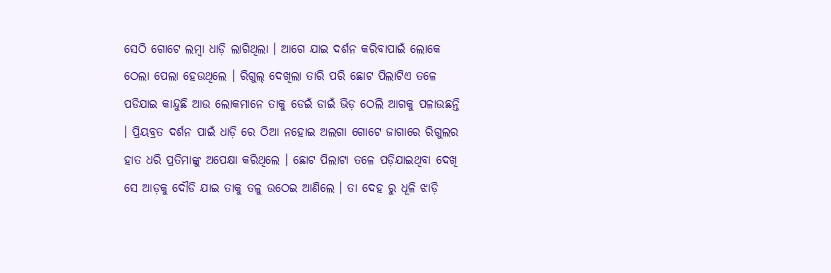ସେଠି ଗୋଟେ ଲମ୍ବା ଧାଡ଼ି ଲାଗିଥିଲା । ଆଗେ ଯାଇ ଦର୍ଶନ କରିବାପାଇଁ ଲୋକେ ଠେଲା ପେଲା ହେଉଥିଲେ । ରିଗୁଲ୍ ଦେଖିଲା ତାରି ପରି ଛୋଟ ପିଲାଟିଏ ତଳେ ପଡିଯାଇ କାନ୍ଦୁଛି ଆଉ ଲୋକମାନେ ତାକୁ ଡେଇଁ ଡାଇଁ ଭିଡ଼ ଠେଲି ଆଗକୁ ପଳାଉଛନ୍ତି । ପ୍ରିୟବ୍ରତ ଦର୍ଶନ ପାଇଁ ଧାଡ଼ି ରେ ଠିଆ ନହୋଇ ଅଲଗା ଗୋଟେ ଜାଗାରେ ରିଗୁଲର ହାତ ଧରି ପ୍ରତିମାଙ୍କୁ ଅପେକ୍ଷା କରିଥିଲେ । ଛୋଟ ପିଲାଟା ତଳେ ପଡ଼ିଯାଇଥିବା ଦେଖି ସେ ଆଡ଼କୁ ଦୌଡି ଯାଇ ତାକୁ ତଳୁ ଉଠେଇ ଆଣିଲେ । ତା ଦେହ ରୁ ଧୂଳି ଝାଡ଼ି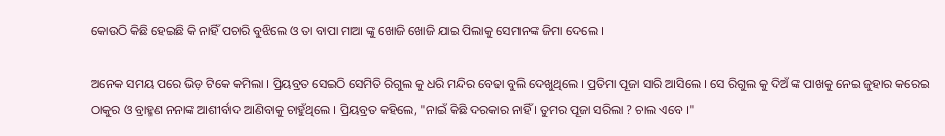କୋଉଠି କିଛି ହେଇଛି କି ନାହିଁ ପଚାରି ବୁଝିଲେ ଓ ତା ବାପା ମାଆ ଙ୍କୁ ଖୋଜି ଖୋଜି ଯାଇ ପିଲାକୁ ସେମାନଙ୍କ ଜିମା ଦେଲେ ।

ଅନେକ ସମୟ ପରେ ଭିଡ଼ ଟିକେ କମିଲା । ପ୍ରିୟବ୍ରତ ସେଇଠି ସେମିତି ରିଗୁଲ କୁ ଧରି ମନ୍ଦିର ବେଢା ବୁଲି ଦେଖୁଥିଲେ । ପ୍ରତିମା ପୂଜା ସାରି ଆସିଲେ । ସେ ରିଗୁଲ କୁ ଦିଅଁ ଙ୍କ ପାଖକୁ ନେଇ ଜୁହାର କରେଇ ଠାକୁର ଓ ବ୍ରାହ୍ମଣ ନନାଙ୍କ ଆଶୀର୍ବାଦ ଆଣିବାକୁ ଚାହୁଁଥିଲେ । ପ୍ରିୟବ୍ରତ କହିଲେ, "ନାଇଁ କିଛି ଦରକାର ନାହିଁ । ତୁମର ପୂଜା ସରିଲା ? ଚାଲ ଏବେ ।"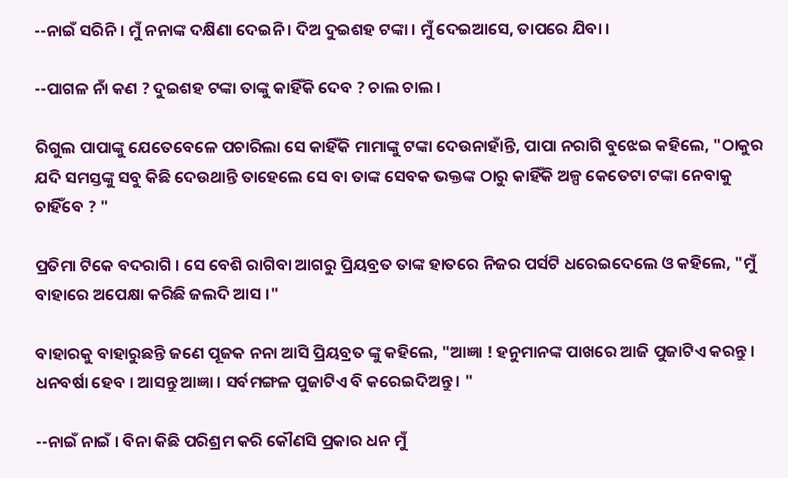--ନାଇଁ ସରିନି । ମୁଁ ନନାଙ୍କ ଦକ୍ଷିଣା ଦେଇନି । ଦିଅ ଦୁଇଶହ ଟଙ୍କା । ମୁଁ ଦେଇଆସେ, ତାପରେ ଯିବା ।

--ପାଗଳ ନାଁ କଣ ? ଦୁଇଶହ ଟଙ୍କା ତାଙ୍କୁ କାହିଁକି ଦେବ ? ଚାଲ ଚାଲ ।

ରିଗୁଲ ପାପାଙ୍କୁ ଯେତେବେଳେ ପଚାରିଲା ସେ କାହିଁକି ମାମାଙ୍କୁ ଟଙ୍କା ଦେଉନାହାଁନ୍ତି, ପାପା ନରାଗି ବୁଝେଇ କହିଲେ, "ଠାକୁର ଯଦି ସମସ୍ତଙ୍କୁ ସବୁ କିଛି ଦେଉଥାନ୍ତି ତାହେଲେ ସେ ବା ତାଙ୍କ ସେବକ ଭକ୍ତଙ୍କ ଠାରୁ କାହିଁକି ଅଳ୍ପ କେତେଟା ଟଙ୍କା ନେବାକୁ ଚାହିଁବେ ? "

ପ୍ରତିମା ଟିକେ ବଦରାଗି । ସେ ବେଶି ରାଗିବା ଆଗରୁ ପ୍ରିୟବ୍ରତ ତାଙ୍କ ହାତରେ ନିଜର ପର୍ସଟି ଧରେଇଦେଲେ ଓ କହିଲେ, "ମୁଁ ବାହାରେ ଅପେକ୍ଷା କରିଛି ଜଲଦି ଆସ ।"

ବାହାରକୁ ବାହାରୁଛନ୍ତି ଜଣେ ପୂଜକ ନନା ଆସି ପ୍ରିୟବ୍ରତ ଙ୍କୁ କହିଲେ, "ଆଜ୍ଞା ! ହନୁମାନଙ୍କ ପାଖରେ ଆଜି ପୁଜାଟିଏ କରନ୍ତୁ । ଧନବର୍ଷା ହେବ । ଆସନ୍ତୁ ଆଜ୍ଞା । ସର୍ବମଙ୍ଗଳ ପୁଜାଟିଏ ବି କରେଇଦିଅନ୍ତୁ । "

--ନାଇଁ ନାଇଁ । ବିନା କିଛି ପରିଶ୍ରମ କରି କୌଣସି ପ୍ରକାର ଧନ ମୁଁ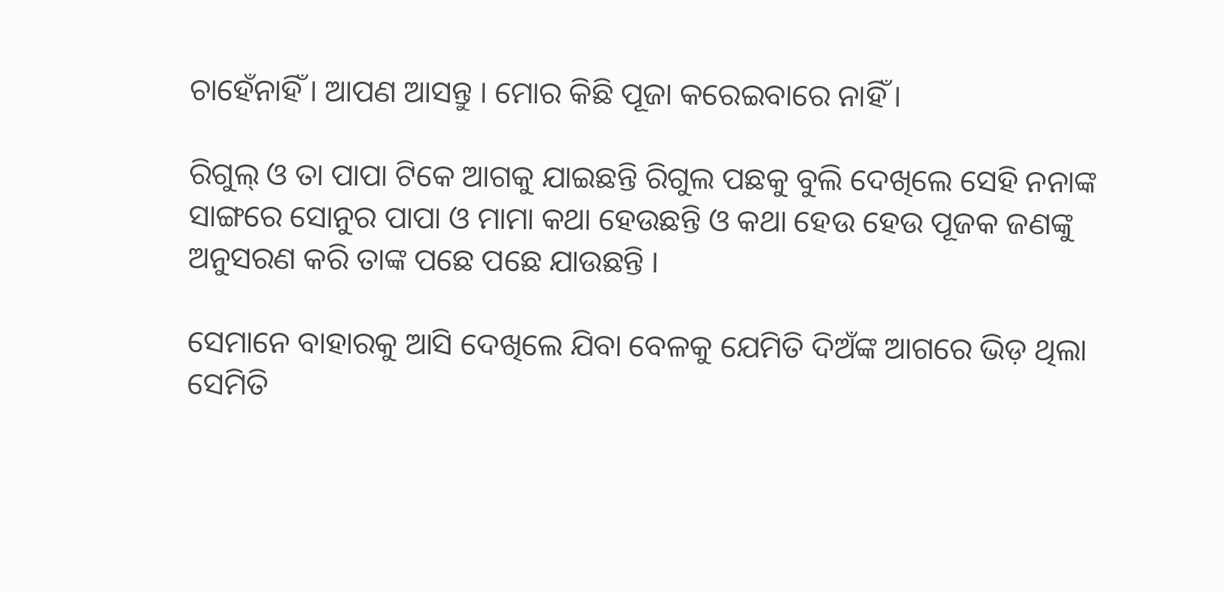ଚାହେଁନାହିଁ । ଆପଣ ଆସନ୍ତୁ । ମୋର କିଛି ପୂଜା କରେଇବାରେ ନାହିଁ ।

ରିଗୁଲ୍ ଓ ତା ପାପା ଟିକେ ଆଗକୁ ଯାଇଛନ୍ତି ରିଗୁଲ ପଛକୁ ବୁଲି ଦେଖିଲେ ସେହି ନନାଙ୍କ ସାଙ୍ଗରେ ସୋନୁର ପାପା ଓ ମାମା କଥା ହେଉଛନ୍ତି ଓ କଥା ହେଉ ହେଉ ପୂଜକ ଜଣଙ୍କୁ ଅନୁସରଣ କରି ତାଙ୍କ ପଛେ ପଛେ ଯାଉଛନ୍ତି ।

ସେମାନେ ବାହାରକୁ ଆସି ଦେଖିଲେ ଯିବା ବେଳକୁ ଯେମିତି ଦିଅଁଙ୍କ ଆଗରେ ଭିଡ଼ ଥିଲା ସେମିତି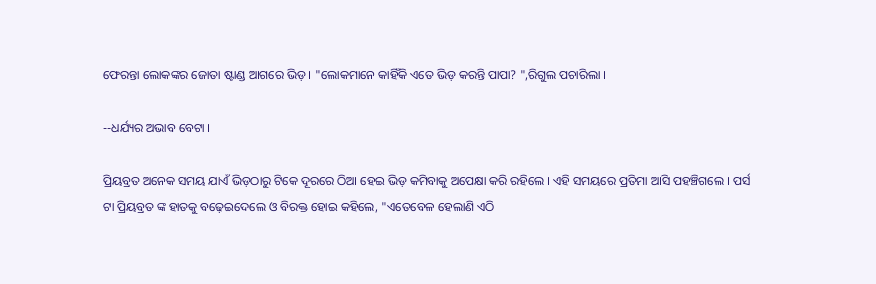ଫେରନ୍ତା ଲୋକଙ୍କର ଜୋତା ଷ୍ଟାଣ୍ଡ ଆଗରେ ଭିଡ଼ । "ଲୋକମାନେ କାହିଁକି ଏତେ ଭିଡ଼ କରନ୍ତି ପାପା? ",ରିଗୁଲ ପଚାରିଲା ।

--ଧର୍ଯ୍ୟର ଅଭାବ ବେଟା ।

ପ୍ରିୟବ୍ରତ ଅନେକ ସମୟ ଯାଏଁ ଭିଡ଼ଠାରୁ ଟିକେ ଦୂରରେ ଠିଆ ହେଇ ଭିଡ଼ କମିବାକୁ ଅପେକ୍ଷା କରି ରହିଲେ । ଏହି ସମୟରେ ପ୍ରତିମା ଆସି ପହଞ୍ଚିଗଲେ । ପର୍ସ ଟା ପ୍ରିୟବ୍ରତ ଙ୍କ ହାତକୁ ବଢ଼େଇଦେଲେ ଓ ବିରକ୍ତ ହୋଇ କହିଲେ, "ଏତେବେଳ ହେଲାଣି ଏଠି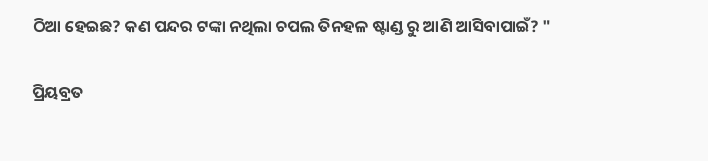ଠିଆ ହେଇଛ? କଣ ପନ୍ଦର ଟଙ୍କା ନଥିଲା ଚପଲ ତିନହଳ ଷ୍ଟାଣ୍ଡ ରୁ ଆଣି ଆସିବାପାଇଁ? "

ପ୍ରିୟବ୍ରତ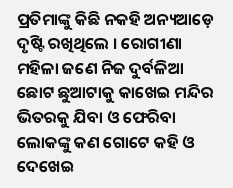ପ୍ରତିମାଙ୍କୁ କିଛି ନକହି ଅନ୍ୟଆଡ଼େ ଦୃଷ୍ଟି ରଖିଥିଲେ । ରୋଗୀଣା ମହିଳା ଜଣେ ନିଜ ଦୁର୍ବଳିଆ ଛୋଟ ଛୁଆଟାକୁ କାଖେଇ ମନ୍ଦିର ଭିତରକୁ ଯିବା ଓ ଫେରିବା ଲୋକଙ୍କୁ କଣ ଗୋଟେ କହି ଓ ଦେଖେଇ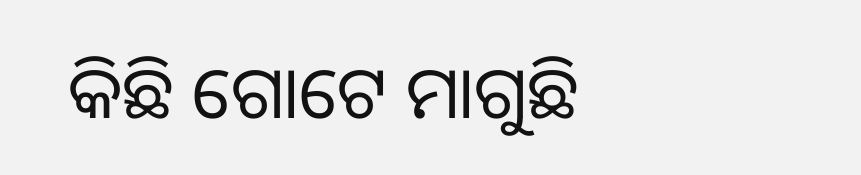କିଛି ଗୋଟେ ମାଗୁଛି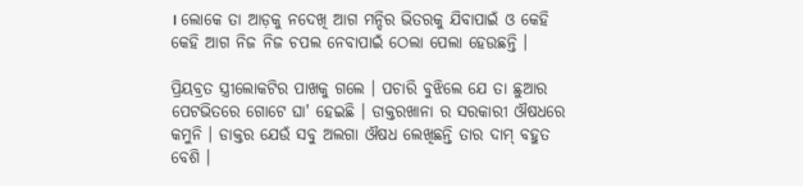। ଲୋକେ ତା ଆଡ଼କୁ ନଦେଖି ଆଗ ମନ୍ଦିର ଭିତରକୁ ଯିବାପାଇଁ ଓ କେହି କେହି ଆଗ ନିଜ ନିଜ ଚପଲ ନେବାପାଇଁ ଠେଲା ପେଲା ହେଉଛନ୍ତି ।

ପ୍ରିୟବ୍ରତ ସ୍ତ୍ରୀଲୋକଟିର ପାଖକୁ ଗଲେ । ପଚାରି ବୁଝିଲେ ଯେ ତା ଛୁଆର ପେଟଭିତରେ ଗୋଟେ ଘା' ହେଇଛି । ଡାକ୍ତରଖାନା ର ସରକାରୀ ଔଷଧରେ କମୁନି । ଡାକ୍ତର ଯେଉଁ ସବୁ ଅଲଗା ଔଷଧ ଲେଖିଛନ୍ତି ତାର ଦାମ୍ ବହୁତ ବେଶି ।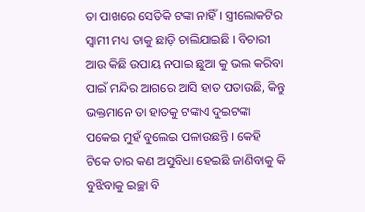ତା ପାଖରେ ସେତିକି ଟଙ୍କା ନାହିଁ । ସ୍ତ୍ରୀଲୋକଟିର ସ୍ୱାମୀ ମଧ୍ୟ ତାକୁ ଛାଡ଼ି ଚାଲିଯାଇଛି । ବିଚାରୀ ଆଉ କିଛି ଉପାୟ ନପାଇ ଛୁଆ କୁ ଭଲ କରିବା ପାଇଁ ମନ୍ଦିର ଆଗରେ ଆସି ହାତ ପତାଉଛି, କିନ୍ତୁ ଭକ୍ତମାନେ ତା ହାତକୁ ଟଙ୍କାଏ ଦୁଇଟଙ୍କା ପକେଇ ମୁହଁ ବୁଲେଇ ପଳାଉଛନ୍ତି । କେହି ଟିକେ ତାର କଣ ଅସୁବିଧା ହେଇଛି ଜାଣିବାକୁ କି ବୁଝିବାକୁ ଇଚ୍ଛା ବି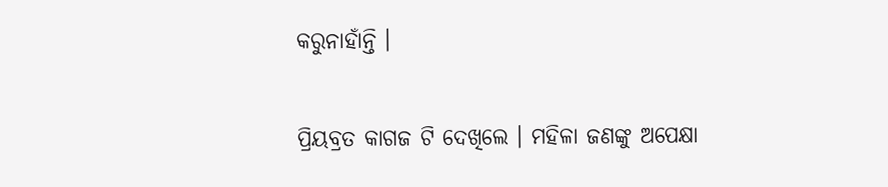କରୁନାହାଁନ୍ତି ।

ପ୍ରିୟବ୍ରତ କାଗଜ ଟି ଦେଖିଲେ । ମହିଳା ଜଣଙ୍କୁ ଅପେକ୍ଷା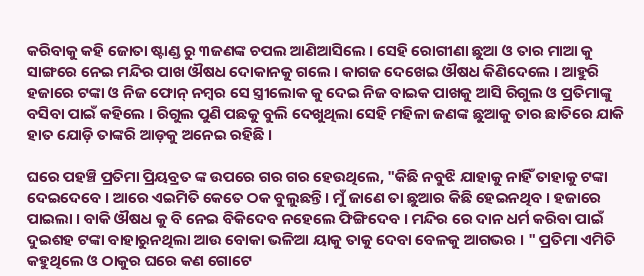କରିବାକୁ କହି ଜୋତା ଷ୍ଟାଣ୍ଡ ରୁ ୩ଜଣଙ୍କ ଚପଲ ଆଣିଆସିଲେ । ସେହି ରୋଗୀଣା ଛୁଆ ଓ ତାର ମାଆ କୁ ସାଙ୍ଗରେ ନେଇ ମନ୍ଦିର ପାଖ ଔଷଧ ଦୋକାନକୁ ଗଲେ । କାଗଜ ଦେଖେଇ ଔଷଧ କିଣିଦେଲେ । ଆହୁରି ହଜାରେ ଟଙ୍କା ଓ ନିଜ ଫୋନ୍ ନମ୍ବର ସେ ସ୍ତ୍ରୀଲୋକ କୁ ଦେଇ ନିଜ ବାଇକ ପାଖକୁ ଆସି ରିଗୁଲ ଓ ପ୍ରତିମାଙ୍କୁ ବସିବା ପାଇଁ କହିଲେ । ରିଗୁଲ ପୁଣି ପଛକୁ ବୁଲି ଦେଖୁଥିଲା ସେହି ମହିଳା ଜଣଙ୍କ ଛୁଆକୁ ତାର ଛାତିରେ ଯାକି ହାତ ଯୋଡ଼ି ତାଙ୍କରି ଆଡ଼କୁ ଅନେଇ ରହିଛି ।

ଘରେ ପହଞ୍ଚି ପ୍ରତିମା ପ୍ରିୟବ୍ରତ ଙ୍କ ଉପରେ ଗର ଗର ହେଉଥିଲେ, "କିଛି ନବୁଝି ଯାହାକୁ ନାହିଁ ତାହାକୁ ଟଙ୍କା ଦେଇଦେବେ । ଆରେ ଏଇମିତି କେତେ ଠକ ବୁଲୁଛନ୍ତି । ମୁଁ ଜାଣେ ତା ଛୁଆର କିଛି ହେଇନଥିବ । ହଜାରେ ପାଇଲା । ବାକି ଔଷଧ କୁ ବି ନେଇ ବିକିଦେବ ନହେଲେ ଫିଙ୍ଗିଦେବ । ମନ୍ଦିର ରେ ଦାନ ଧର୍ମ କରିବା ପାଇଁ ଦୁଇଶହ ଟଙ୍କା ବାହାରୁନଥିଲା ଆଉ ବୋକା ଭଳିଆ ୟାକୁ ତାକୁ ଦେବା ବେଳକୁ ଆଗଭର । " ପ୍ରତିମା ଏମିତି କହୁଥିଲେ ଓ ଠାକୁର ଘରେ କଣ ଗୋଟେ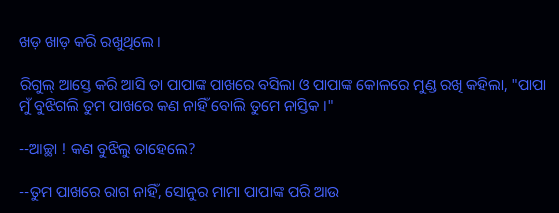ଖଡ଼ ଖାଡ଼ କରି ରଖୁଥିଲେ ।

ରିଗୁଲ୍ ଆସ୍ତେ କରି ଆସି ତା ପାପାଙ୍କ ପାଖରେ ବସିଲା ଓ ପାପାଙ୍କ କୋଳରେ ମୁଣ୍ଡ ରଖି କହିଲା, "ପାପା ମୁଁ ବୁଝିଗଲି ତୁମ ପାଖରେ କଣ ନାହିଁ ବୋଲି ତୁମେ ନାସ୍ତିକ ।"

--ଆଚ୍ଛା ! କଣ ବୁଝିଲୁ ତାହେଲେ?

--ତୁମ ପାଖରେ ରାଗ ନାହିଁ, ସୋନୁର ମାମା ପାପାଙ୍କ ପରି ଆଉ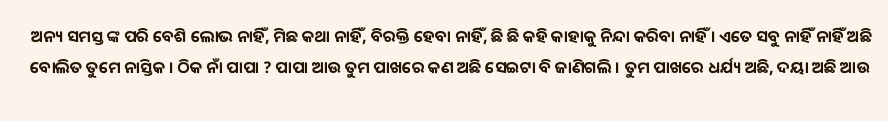ଅନ୍ୟ ସମସ୍ତ ଙ୍କ ପରି ବେଶି ଲୋଭ ନାହିଁ, ମିଛ କଥା ନାହିଁ, ବିରକ୍ତି ହେବା ନାହିଁ, ଛି ଛି କହି କାହାକୁ ନିନ୍ଦା କରିବା ନାହିଁ । ଏତେ ସବୁ ନାହିଁ ନାହିଁ ଅଛି ବୋଲିତ ତୁମେ ନାସ୍ତିକ । ଠିକ ନାଁ ପାପା ? ପାପା ଆଉ ତୁମ ପାଖରେ କଣ ଅଛି ସେଇଟା ବି ଜାଣିଗଲି । ତୁମ ପାଖରେ ଧର୍ଯ୍ୟ ଅଛି, ଦୟା ଅଛି ଆଉ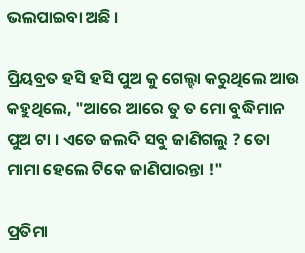ଭଲପାଇବା ଅଛି ।

ପ୍ରିୟବ୍ରତ ହସି ହସି ପୁଅ କୁ ଗେଲ୍ହା କରୁଥିଲେ ଆଉ କହୁଥିଲେ, "ଆରେ ଆରେ ତୁ ତ ମୋ ବୁଦ୍ଧିମାନ ପୁଅ ଟା । ଏତେ ଜଲଦି ସବୁ ଜାଣିଗଲୁ ? ତୋ ମାମା ହେଲେ ଟିକେ ଜାଣିପାରନ୍ତା !"

ପ୍ରତିମା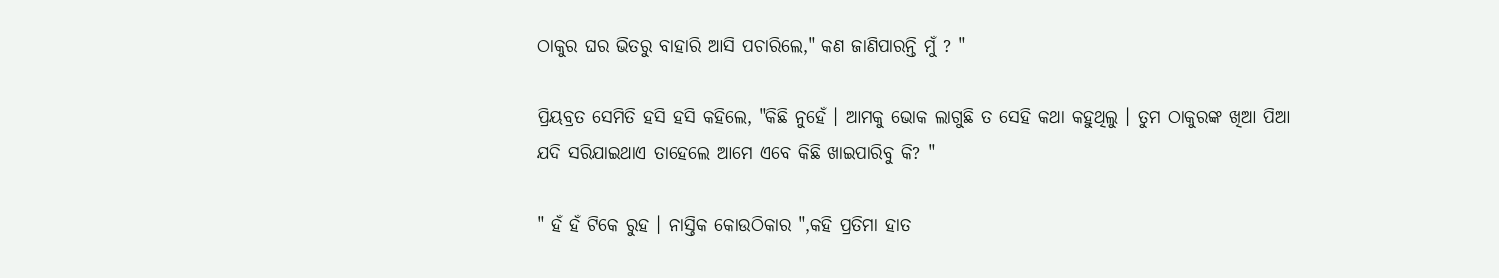ଠାକୁର ଘର ଭିତରୁ ବାହାରି ଆସି ପଚାରିଲେ," କଣ ଜାଣିପାରନ୍ତି ମୁଁ ? "

ପ୍ରିୟବ୍ରତ ସେମିତି ହସି ହସି କହିଲେ, "କିଛି ନୁହେଁ । ଆମକୁ ଭୋକ ଲାଗୁଛି ତ ସେହି କଥା କହୁଥିଲୁ । ତୁମ ଠାକୁରଙ୍କ ଖିଆ ପିଆ ଯଦି ସରିଯାଇଥାଏ ତାହେଲେ ଆମେ ଏବେ କିଛି ଖାଇପାରିବୁ କି? "

" ହଁ ହଁ ଟିକେ ରୁହ । ନାସ୍ତିକ କୋଉଠିକାର ",କହି ପ୍ରତିମା ହାତ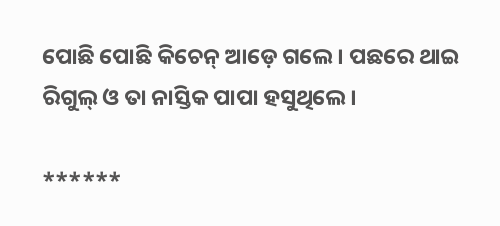ପୋଛି ପୋଛି କିଚେନ୍ ଆଡ଼େ ଗଲେ । ପଛରେ ଥାଇ ରିଗୁଲ୍ ଓ ତା ନାସ୍ତିକ ପାପା ହସୁଥିଲେ ।

******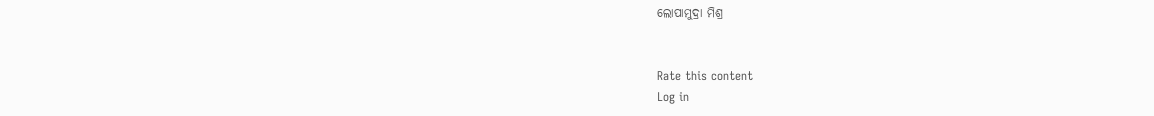ଲୋପାମୁଦ୍ରା ମିଶ୍ର


Rate this content
Log in